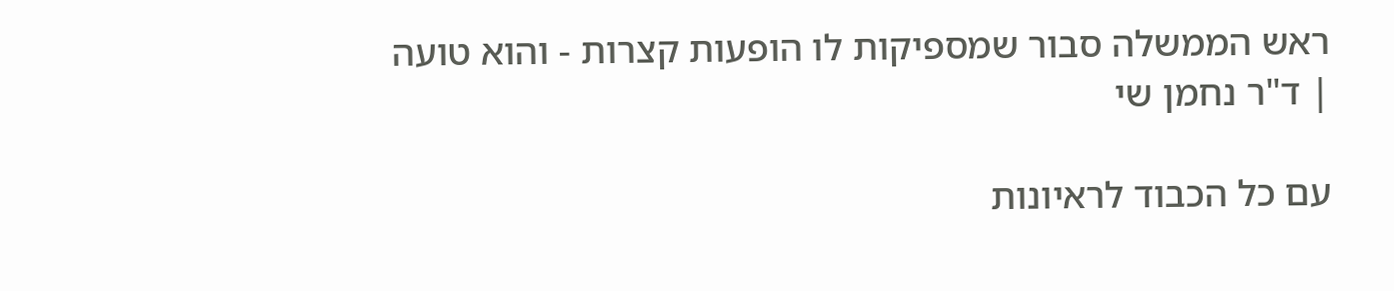ראש הממשלה סבור שמספיקות לו הופעות קצרות - והוא טועה | ד"ר נחמן שי

עם כל הכבוד לראיונות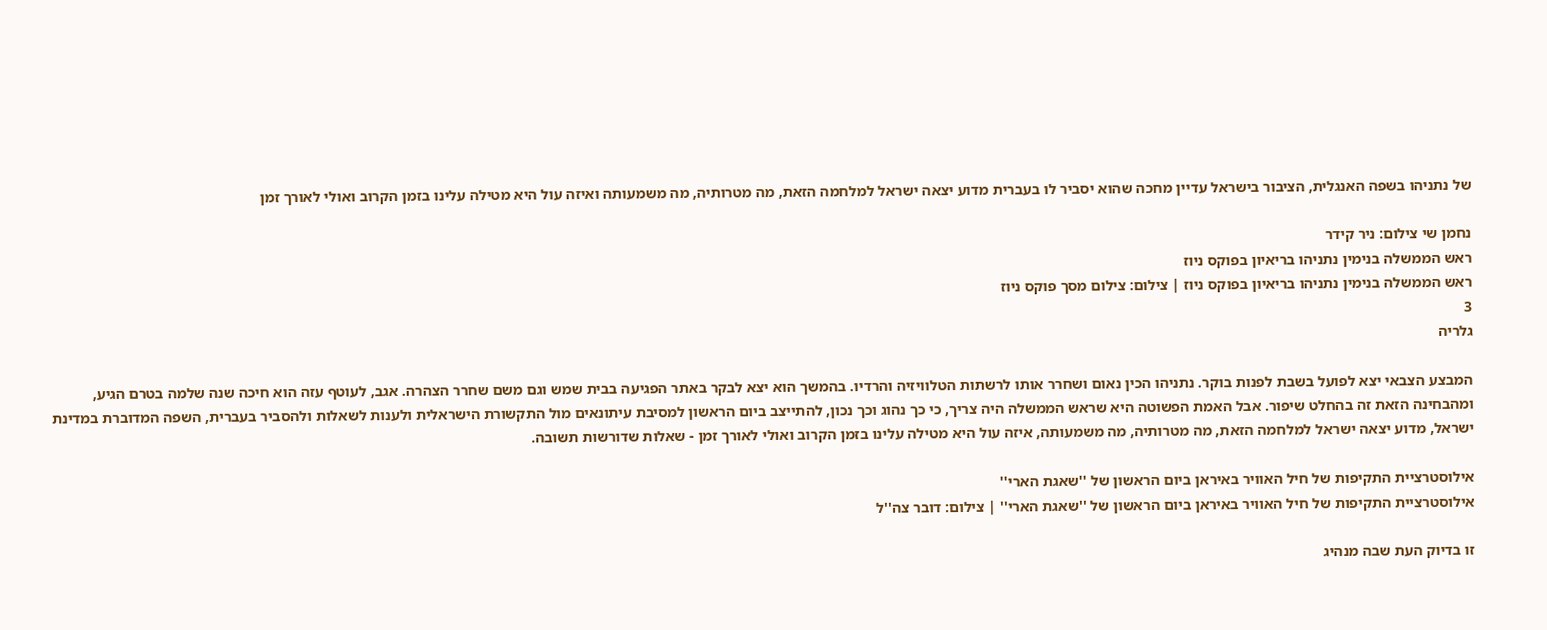של נתניהו בשפה האנגלית, הציבור בישראל עדיין מחכה שהוא יסביר לו בעברית מדוע יצאה ישראל למלחמה הזאת, מה מטרותיה, מה משמעותה ואיזה עול היא מטילה עלינו בזמן הקרוב ואולי לאורך זמן

נחמן שי צילום: ניר קידר
ראש הממשלה בנימין נתניהו בריאיון בפוקס ניוז
ראש הממשלה בנימין נתניהו בריאיון בפוקס ניוז | צילום: צילום מסך פוקס ניוז
3
גלריה

המבצע הצבאי יצא לפועל בשבת לפנות בוקר. נתניהו הכין נאום ושחרר אותו לרשתות הטלוויזיה והרדיו. בהמשך הוא יצא לבקר באתר הפגיעה בבית שמש וגם משם שחרר הצהרה. אגב, לעוטף עזה הוא חיכה שנה שלמה בטרם הגיע, ומהבחינה הזאת זה בהחלט שיפור. אבל האמת הפשוטה היא שראש הממשלה היה צריך, כי כך נהוג וכך נכון, להתייצב ביום הראשון למסיבת עיתונאים מול התקשורת הישראלית ולענות לשאלות ולהסביר בעברית, השפה המדוברת במדינת ישראל, מדוע יצאה ישראל למלחמה הזאת, מה מטרותיה, מה משמעותה, איזה עול היא מטילה עלינו בזמן הקרוב ואולי לאורך זמן - שאלות שדורשות תשובה.

אילוסטרציית התקיפות של חיל האוויר באיראן ביום הראשון של ''שאגת הארי''
אילוסטרציית התקיפות של חיל האוויר באיראן ביום הראשון של ''שאגת הארי'' | צילום: דובר צה''ל

זו בדיוק העת שבה מנהיג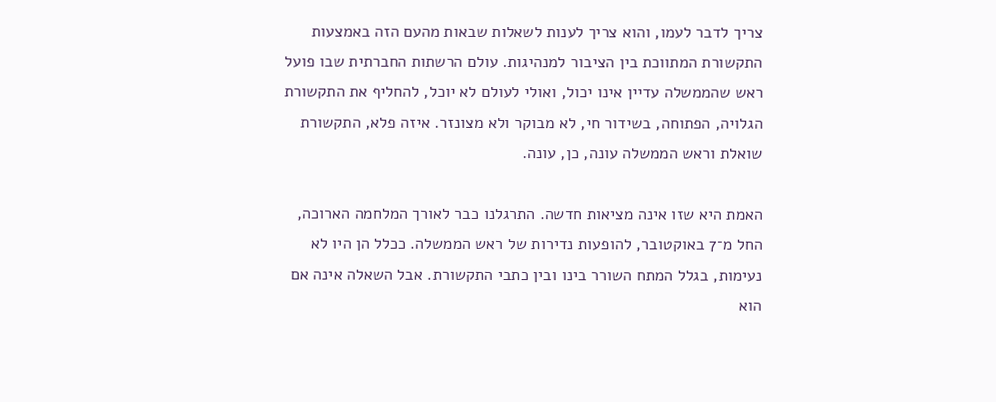צריך לדבר לעמו, והוא צריך לענות לשאלות שבאות מהעם הזה באמצעות התקשורת המתווכת בין הציבור למנהיגות. עולם הרשתות החברתית שבו פועל ראש שהממשלה עדיין אינו יכול, ואולי לעולם לא יוכל, להחליף את התקשורת הגלויה, הפתוחה, בשידור חי, לא מבוקר ולא מצונזר. איזה פלא, התקשורת שואלת וראש הממשלה עונה, כן, עונה.

האמת היא שזו אינה מציאות חדשה. התרגלנו כבר לאורך המלחמה הארוכה, החל מ־7 באוקטובר, להופעות נדירות של ראש הממשלה. ככלל הן היו לא נעימות, בגלל המתח השורר בינו ובין כתבי התקשורת. אבל השאלה אינה אם הוא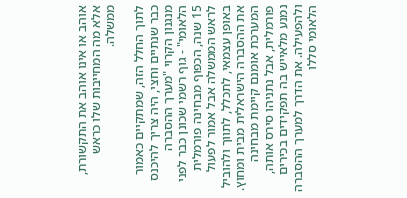אוהב או אינו אוהב את התקשורת, אלא מה המחייבות שלו כראש ממשלה.

לתוך החלל הזה, שמתקיים כאמור כבר שנתיים וחצי, היה צריך להיכנס מנגנון הקרוי "מערך ההסברה הלאומי" - גוף רשמי שכונן כבר לפני 15 שנה, הכפוף מבחינה פורמלית לראש הממשלה אבל אמור לפעול באופן עצמאי, לתכלל, לתווך ולהוביל את ההסברה הישראלית מבית ומחוץ. המערכת אומנם קיימת מבחינה פורמלית, אבל נתניהו סירס אותה, נמנע מלאייש בה תפקידים בכירים ולהפעילה. את הדרך למערך ההסברה הלאומי סללו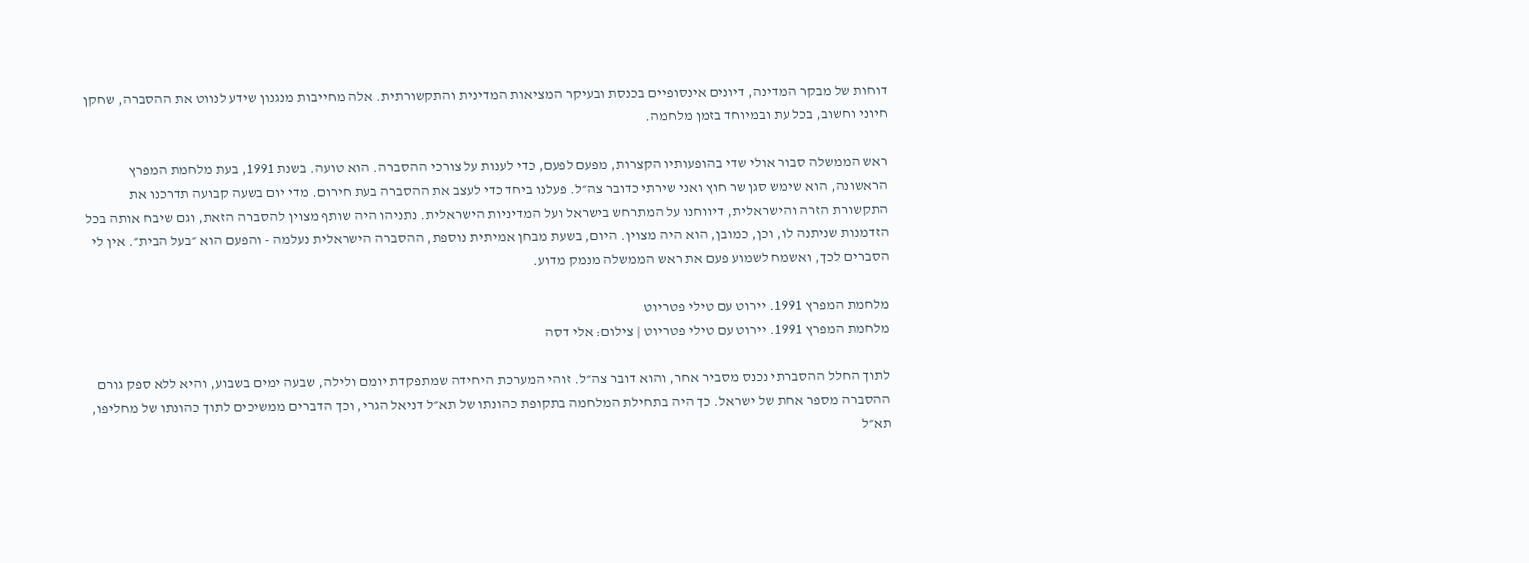דוחות של מבקר המדינה, דיונים אינסופיים בכנסת ובעיקר המציאות המדינית והתקשורתית. אלה מחייבות מנגנון שידע לנווט את ההסברה, שחקן חיוני וחשוב, בכל עת ובמיוחד בזמן מלחמה.

ראש הממשלה סבור אולי שדי בהופעותיו הקצרות, מפעם לפעם, כדי לענות על צורכי ההסברה. הוא טועה. בשנת 1991, בעת מלחמת המפרץ הראשונה, הוא שימש סגן שר חוץ ואני שירתי כדובר צה״ל. פעלנו ביחד כדי לעצב את ההסברה בעת חירום. מדי יום בשעה קבועה תדרכנו את התקשורת הזרה והישראלית, דיווחנו על המתרחש בישראל ועל המדיניות הישראלית. נתניהו היה שותף מצוין להסברה הזאת, וגם שיבח אותה בכל הזדמנות שניתנה לו, וכן, כמובן, הוא היה מצוין. היום, בשעת מבחן אמיתית נוספת, ההסברה הישראלית נעלמה - והפעם הוא ״בעל הבית״. אין לי הסברים לכך, ואשמח לשמוע פעם את ראש הממשלה מנמק מדוע.

מלחמת המפרץ 1991. יירוט עם טילי פטריוט
מלחמת המפרץ 1991. יירוט עם טילי פטריוט | צילום: אלי דסה

לתוך החלל ההסברתי נכנס מסביר אחר, והוא דובר צה״ל. זוהי המערכת היחידה שמתפקדת יומם ולילה, שבעה ימים בשבוע, והיא ללא ספק גורם ההסברה מספר אחת של ישראל. כך היה בתחילת המלחמה בתקופת כהונתו של תא״ל דניאל הגרי, וכך הדברים ממשיכים לתוך כהונתו של מחליפו, תא״ל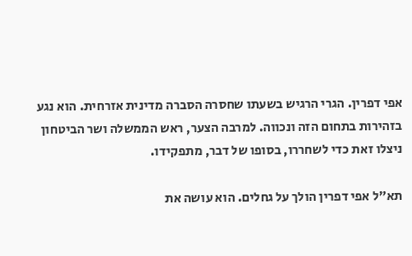אפי דפרין. הגרי הרגיש בשעתו שחסרה הסברה מדינית אזרחית. הוא נגע בזהירות בתחום הזה ונכווה. למרבה הצער, ראש הממשלה ושר הביטחון ניצלו זאת כדי לשחררו, בסופו של דבר, מתפקידו.

תא"ל אפי דפרין הולך על גחלים. הוא עושה את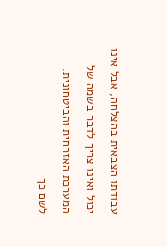עבודתו הצבאית בהצלחה, אבל אינו יכול ואינו צריך לדבר בשמה של המערכת האזרחית והביטחונית. לשם כך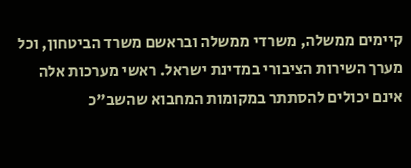קיימים ממשלה, משרדי ממשלה ובראשם משרד הביטחון, וכל מערך השירות הציבורי במדינת ישראל. ראשי מערכות אלה אינם יכולים להסתתר במקומות המחבוא שהשב"כ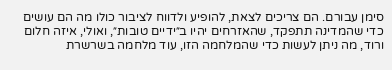סימן עבורם. הם צריכים לצאת, להופיע ולדווח לציבור כולו מה הם עושים כדי שהמדינה תתפקד, שהאזרחים יהיו ב״ידיים טובות״, ואולי, איזה חלום ורוד, מה ניתן לעשות כדי שהמלחמה הזו, עוד מלחמה בשרשרת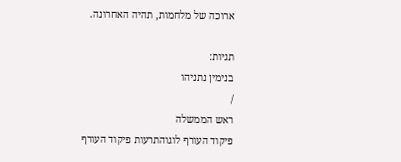ארוכה של מלחמות, תהיה האחרונה.

תגיות:
בנימין נתניהו
/
ראש הממשלה
פיקוד העורף לוגוהתרעות פיקוד העורף